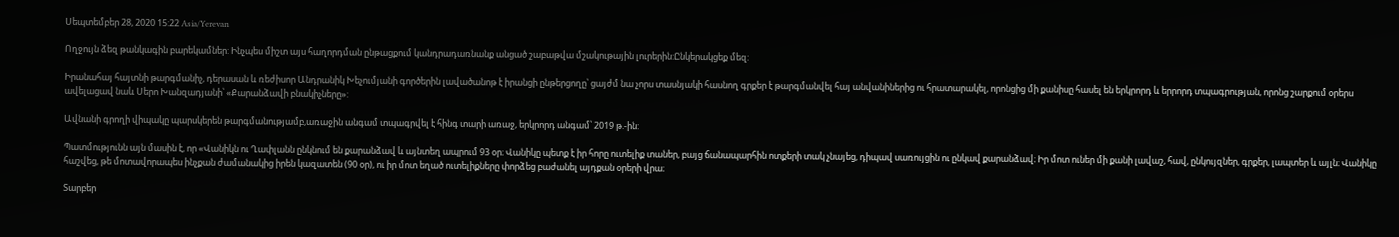Սեպտեմբեր 28, 2020 15:22 Asia/Yerevan

Ողջույն ձեզ թանկագին բարեկամներ: Ինչպես միշտ այս հաղորդման ընթացքում կանդրադառնանք անցած շաբաթվա մշակութային լուրերին:Ընկերակցեք մեզ:

Իրանահայ հայտնի թարգմանիչ, դերասան և ռեժիսոր Անդրանիկ Խեչումյանի գործերին լավածանոթ է իրանցի ընթերցողը՝ ցայժմ նա չորս տասնյակի հասնող գրքեր է թարգմանվել հայ անվանիներից ու հրատարակել, որոնցից մի քանիսը հասել են երկրորդ և երրորդ տպագրության, որոնց շարքում օրերս ավելացավ նաև Սերո Խանզադյանի՝ «Քարանձավի բնակիչները»:

Ավնանի գրողի վիպակը պարսկերեն թարգմանությամբ,առաջին անգամ տպագրվել է հինգ տարի առաջ, երկրորդ անգամ՝ 2019 թ.-ին:

Պատմությունն այն մասին է, որ «Վանիկն ու Ղափլանն ընկնում են քարանձավ և այնտեղ ապրում 93 օր։ Վանիկը պետք է իր հորը ուտելիք տաներ, բայց ճանապարհին ոտքերի տակ չնայեց, դիպավ սառույցին ու ընկավ քարանձավ։ Իր մոտ ուներ մի քանի լավաշ, հավ, ընկույզներ, գրքեր, լապտեր և այլն։ Վանիկը հաշվեց, թե մոտավորապես ինչքան ժամանակից իրեն կազատեն (90 օր), ու իր մոտ եղած ուտելիքները փորձեց բաժանել այդքան օրերի վրա։

Տարբեր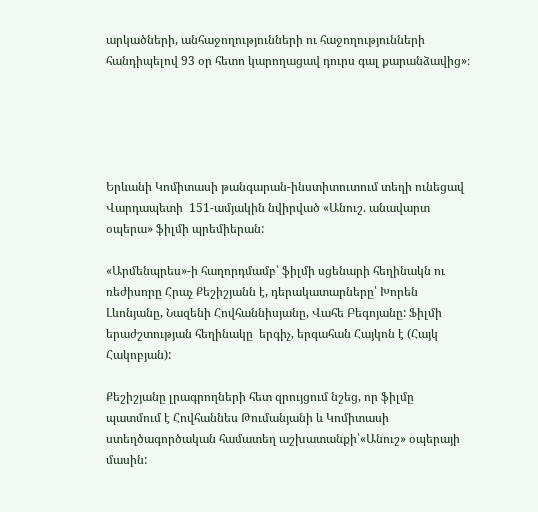արկածների, անհաջողությունների ու հաջողությունների հանդիպելով 93 օր հետո կարողացավ դուրս գալ քարանձավից»։





Երևանի Կոմիտասի թանգարան-ինստիտուտում տեղի ունեցավ Վարդապետի  151-ամյակին նվիրված «Անուշ. անավարտ օպերա» ֆիլմի պրեմիերան:

«Արմենպրես»-ի հաղորդմամբ՝ ֆիլմի սցենարի հեղինակն ու ռեժիսորը Հրաչ Քեշիշյանն է, դերակատարները՝ Խորեն Լևոնյանը, Նազենի Հովհաննիսյանը, Վահե Բեգոյանը: Ֆիլմի երաժշտության հեղինակը  երգիչ, երգահան Հայկոն է (Հայկ Հակոբյան):

Քեշիշյանը լրագրողների հետ զրույցում նշեց, որ ֆիլմը պատմում է Հովհաննես Թումանյանի և Կոմիտասի ստեղծագործական համատեղ աշխատանքի՝«Անուշ» օպերայի մասին: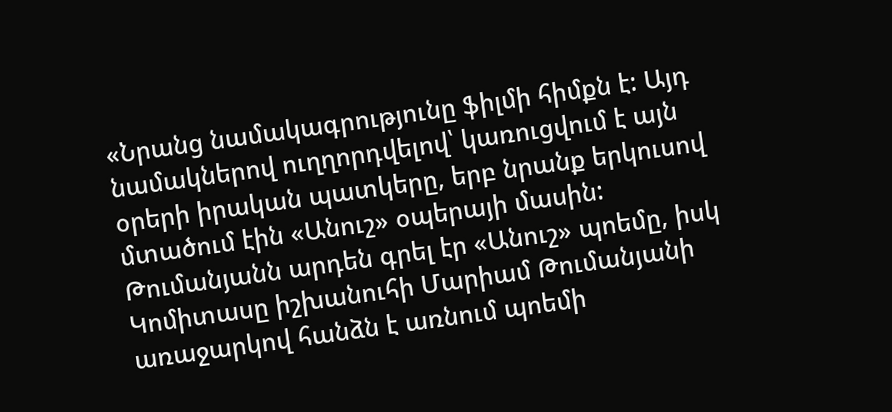«Նրանց նամակագրությունը ֆիլմի հիմքն է: Այդ նամակներով ուղղորդվելով՝ կառուցվում է այն օրերի իրական պատկերը, երբ նրանք երկուսով մտածում էին «Անուշ» օպերայի մասին: Թումանյանն արդեն գրել էր «Անուշ» պոեմը, իսկ Կոմիտասը իշխանուհի Մարիամ Թումանյանի առաջարկով հանձն է առնում պոեմի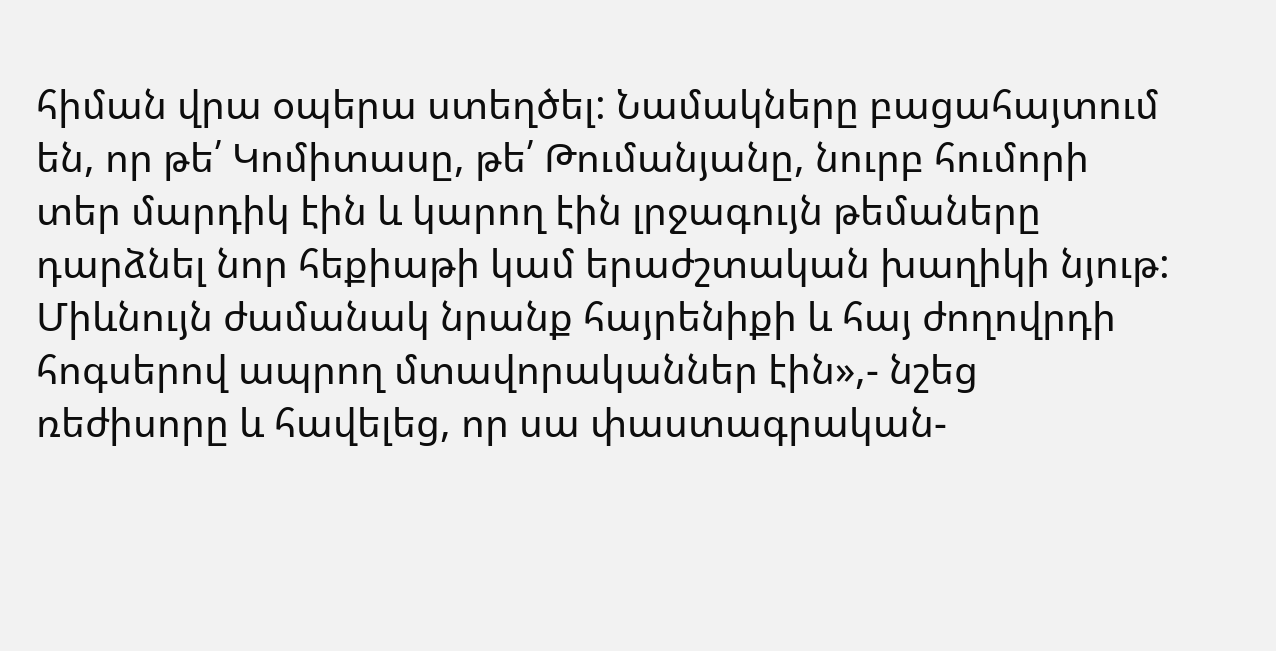հիման վրա օպերա ստեղծել: Նամակները բացահայտում են, որ թե՛ Կոմիտասը, թե՛ Թումանյանը, նուրբ հումորի տեր մարդիկ էին և կարող էին լրջագույն թեմաները դարձնել նոր հեքիաթի կամ երաժշտական խաղիկի նյութ: Միևնույն ժամանակ նրանք հայրենիքի և հայ ժողովրդի հոգսերով ապրող մտավորականներ էին»,- նշեց ռեժիսորը և հավելեց, որ սա փաստագրական-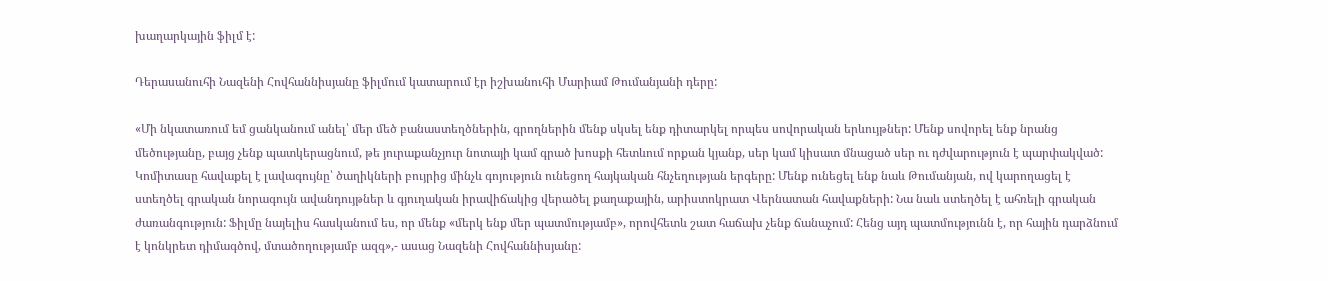խաղարկային ֆիլմ է:

Դերասանուհի Նազենի Հովհաննիսյանը ֆիլմում կատարում էր իշխանուհի Մարիամ Թումանյանի դերը:

«Մի նկատառում եմ ցանկանում անել՝ մեր մեծ բանաստեղծներին, գրողներին մենք սկսել ենք դիտարկել որպես սովորական երևույթներ: Մենք սովորել ենք նրանց մեծությանը, բայց չենք պատկերացնում, թե յուրաքանչյուր նոտայի կամ գրած խոսքի հետևում որքան կյանք, սեր կամ կիսատ մնացած սեր ու դժվարություն է պարփակված: Կոմիտասը հավաքել է լավագույնը՝ ծաղիկների բույրից մինչև գոյություն ունեցող հայկական հնչեղության երգերը: Մենք ունեցել ենք նաև Թումանյան, ով կարողացել է ստեղծել գրական նորագույն ավանդույթներ և գյուղական իրավիճակից վերածել քաղաքային, արիստոկրատ Վերնատան հավաքների: Նա նաև ստեղծել է ահռելի գրական ժառանգություն: Ֆիլմը նայելիս հասկանում ես, որ մենք «մերկ ենք մեր պատմությամբ», որովհետև շատ հաճախ չենք ճանաչում: Հենց այդ պատմությունն է, որ հային դարձնում է կոնկրետ դիմագծով, մտածողությամբ ազգ»,- ասաց Նազենի Հովհաննիսյանը: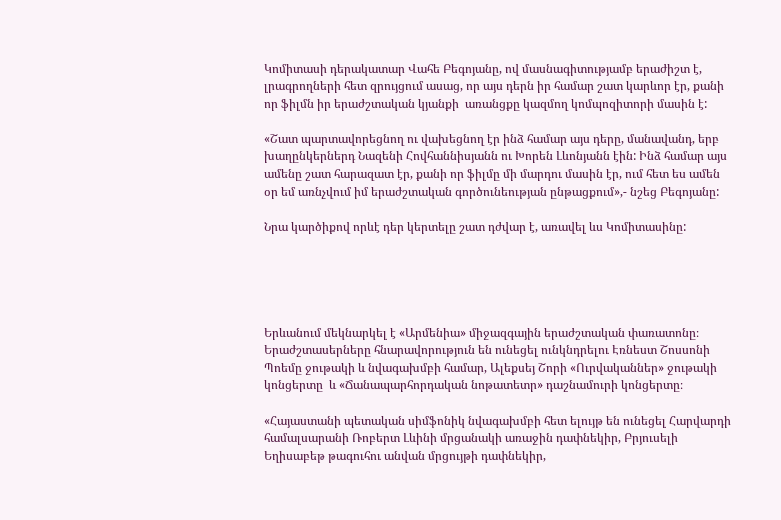Կոմիտասի դերակատար Վահե Բեգոյանը, ով մասնագիտությամբ երաժիշտ է, լրագրողների հետ զրույցում ասաց, որ այս դերն իր համար շատ կարևոր էր, քանի որ ֆիլմն իր երաժշտական կյանքի  առանցքը կազմող կոմպոզիտորի մասին է:

«Շատ պարտավորեցնող ու վախեցնող էր ինձ համար այս դերը, մանավանդ, երբ խաղընկերներդ Նազենի Հովհաննիսյանն ու Խորեն Լևոնյանն էին: Ինձ համար այս ամենը շատ հարազատ էր, քանի որ ֆիլմը մի մարդու մասին էր, ում հետ ես ամեն օր եմ առնչվում իմ երաժշտական գործունեության ընթացքում»,- նշեց Բեգոյանը:

Նրա կարծիքով որևէ դեր կերտելը շատ դժվար է, առավել ևս Կոմիտասինը:





Երևանում մեկնարկել է «Արմենիա» միջազգային երաժշտական փառատոնը։ Երաժշտասերները հնարավորություն են ունեցել ունկնդրելու Էռնեստ Շոսսոնի Պոեմը ջութակի և նվագախմբի համար, Ալեքսեյ Շորի «Ուրվականներ» ջութակի կոնցերտը  և «Ճանապարհորդական նոթատետր» դաշնամուրի կոնցերտը։

«Հայաստանի պետական սիմֆոնիկ նվագախմբի հետ ելույթ են ունեցել Հարվարդի համալսարանի Ռոբերտ Լևինի մրցանակի առաջին դափնեկիր, Բրյուսելի Եղիսաբեթ թագուհու անվան մրցույթի դափնեկիր,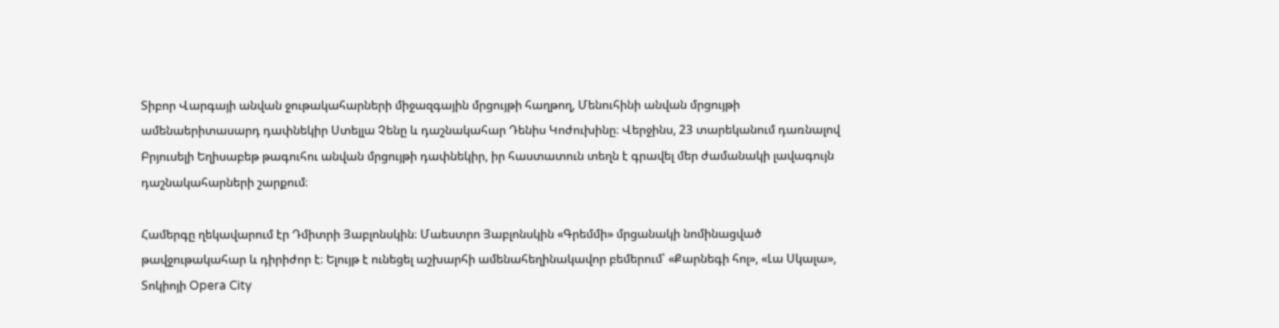Տիբոր Վարգայի անվան ջութակահարների միջազգային մրցույթի հաղթող, Մենուհինի անվան մրցույթի ամենաերիտասարդ դափնեկիր Ստելլա Չենը և դաշնակահար Դենիս Կոժուխինը։ Վերջինս, 23 տարեկանում դառնալով Բրյուսելի Եղիսաբեթ թագուհու անվան մրցույթի դափնեկիր, իր հաստատուն տեղն է գրավել մեր ժամանակի լավագույն դաշնակահարների շարքում։

Համերգը ղեկավարում էր Դմիտրի Յաբլոնսկին։ Մաեստրո Յաբլոնսկին «Գրեմմի» մրցանակի նոմինացված թավջութակահար և դիրիժոր է։ Ելույթ է ունեցել աշխարհի ամենահեղինակավոր բեմերում՝ «Քարնեգի հոլ», «Լա Սկալա», Տոկիոյի Opera City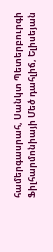համերգասրահ, Սանկտ Պետերբուրգի Ֆիլհարմոնիայի Մեծ դահլիճ, Ելիսեյան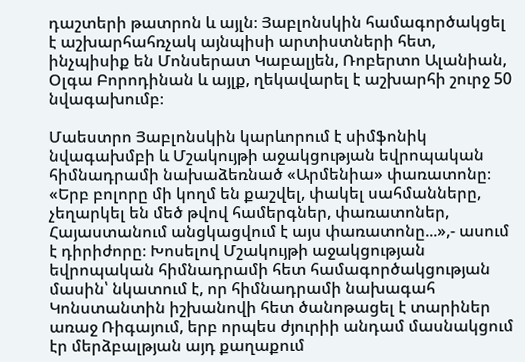դաշտերի թատրոն և այլն։ Յաբլոնսկին համագործակցել է աշխարհահռչակ այնպիսի արտիստների հետ, ինչպիսիք են Մոնսերատ Կաբալյեն, Ռոբերտո Ալանիան, Օլգա Բորոդինան և այլք, ղեկավարել է աշխարհի շուրջ 50 նվագախումբ։

Մաեստրո Յաբլոնսկին կարևորում է սիմֆոնիկ նվագախմբի և Մշակույթի աջակցության եվրոպական հիմնադրամի նախաձեռնած «Արմենիա» փառատոնը։ «Երբ բոլորը մի կողմ են քաշվել, փակել սահմանները, չեղարկել են մեծ թվով համերգներ, փառատոներ, Հայաստանում անցկացվում է այս փառատոնը...»,- ասում է դիրիժորը։ Խոսելով Մշակույթի աջակցության եվրոպական հիմնադրամի հետ համագործակցության մասին՝ նկատում է, որ հիմնադրամի նախագահ Կոնստանտին իշխանովի հետ ծանոթացել է տարիներ առաջ Ռիգայում, երբ որպես ժյուրիի անդամ մասնակցում էր մերձբալթյան այդ քաղաքում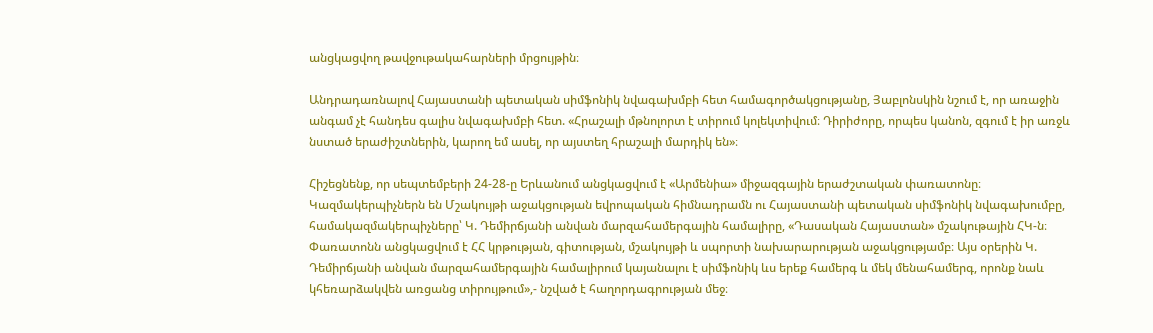անցկացվող թավջութակահարների մրցույթին։

Անդրադառնալով Հայաստանի պետական սիմֆոնիկ նվագախմբի հետ համագործակցությանը, Յաբլոնսկին նշում է, որ առաջին անգամ չէ հանդես գալիս նվագախմբի հետ. «Հրաշալի մթնոլորտ է տիրում կոլեկտիվում։ Դիրիժորը, որպես կանոն, զգում է իր առջև նստած երաժիշտներին, կարող եմ ասել, որ այստեղ հրաշալի մարդիկ են»։

Հիշեցնենք, որ սեպտեմբերի 24-28-ը Երևանում անցկացվում է «Արմենիա» միջազգային երաժշտական փառատոնը։ Կազմակերպիչներն են Մշակույթի աջակցության եվրոպական հիմնադրամն ու Հայաստանի պետական սիմֆոնիկ նվագախումբը, համակազմակերպիչները՝ Կ. Դեմիրճյանի անվան մարզահամերգային համալիրը, «Դասական Հայաստան» մշակութային ՀԿ-ն։ Փառատոնն անցկացվում է ՀՀ կրթության, գիտության, մշակույթի և սպորտի նախարարության աջակցությամբ։ Այս օրերին Կ. Դեմիրճյանի անվան մարզահամերգային համալիրում կայանալու է սիմֆոնիկ ևս երեք համերգ և մեկ մենահամերգ, որոնք նաև կհեռարձակվեն առցանց տիրույթում»,- նշված է հաղորդագրության մեջ։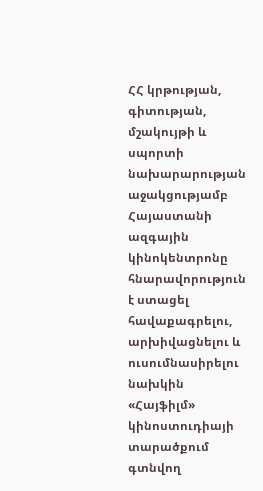ՀՀ կրթության, գիտության, մշակույթի և սպորտի  նախարարության աջակցությամբ Հայաստանի ազգային կինոկենտրոնը հնարավորություն է ստացել հավաքագրելու, արխիվացնելու և ուսումնասիրելու նախկին «Հայֆիլմ» կինոստուդիայի տարածքում գտնվող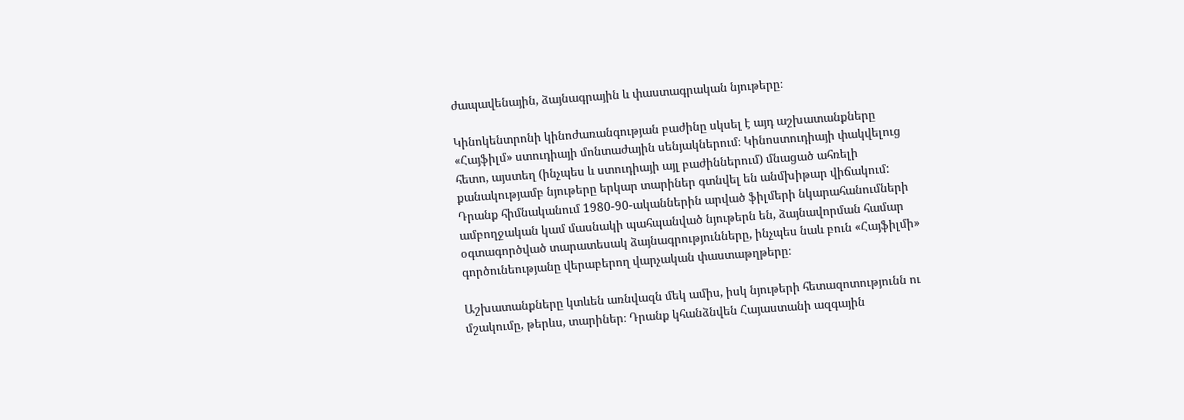ժապավենային, ձայնագրային և փաստագրական նյութերը։

Կինոկենտրոնի կինոժառանգության բաժինը սկսել է այդ աշխատանքները «Հայֆիլմ» ստուդիայի մոնտաժային սենյակներում։ Կինոստուդիայի փակվելուց հետո, այստեղ (ինչպես և ստուդիայի այլ բաժիններում) մնացած ահռելի քանակությամբ նյութերը երկար տարիներ գտնվել են անմխիթար վիճակում: Դրանք հիմնականում 1980-90-ականներին արված ֆիլմերի նկարահանումների ամբողջական կամ մասնակի պահպանված նյութերն են, ձայնավորման համար օգտագործված տարատեսակ ձայնագրությունները, ինչպես նաև բուն «Հայֆիլմի» գործունեությանը վերաբերող վարչական փաստաթղթերը։

Աշխատանքները կտևեն առնվազն մեկ ամիս, իսկ նյութերի հետազոտությունն ու մշակումը, թերևս, տարիներ։ Դրանք կհանձնվեն Հայաստանի ազգային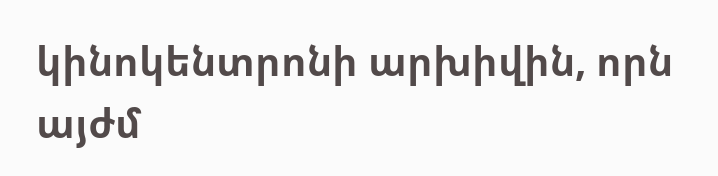կինոկենտրոնի արխիվին, որն այժմ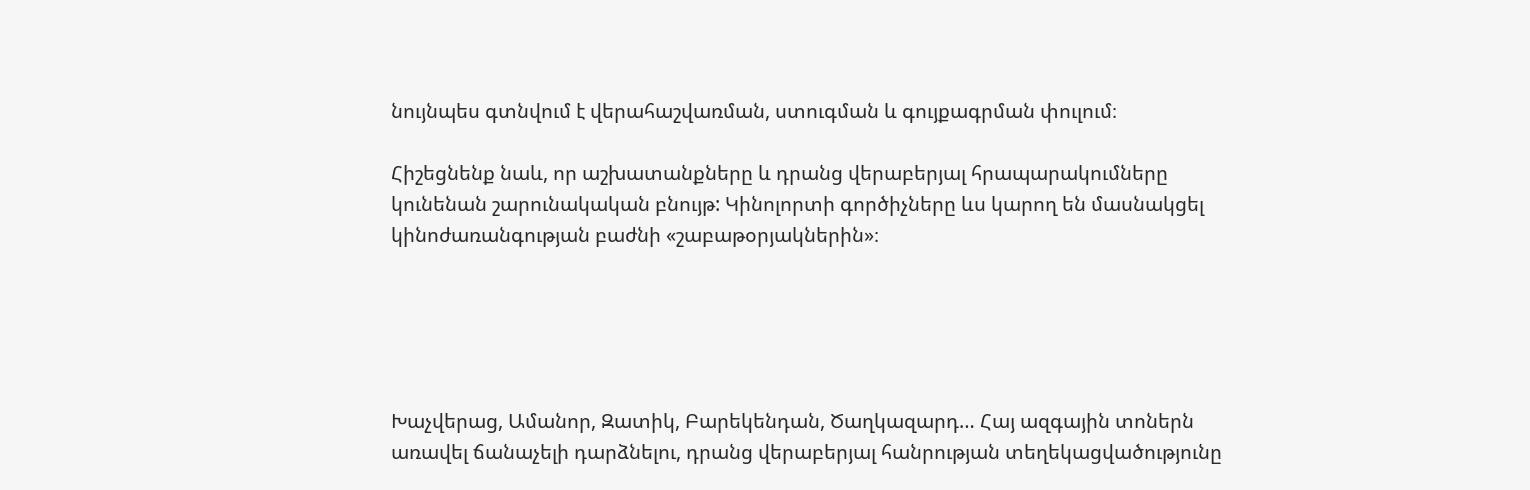նույնպես գտնվում է վերահաշվառման, ստուգման և գույքագրման փուլում։

Հիշեցնենք նաև, որ աշխատանքները և դրանց վերաբերյալ հրապարակումները կունենան շարունակական բնույթ: Կինոլորտի գործիչները ևս կարող են մասնակցել կինոժառանգության բաժնի «շաբաթօրյակներին»։





Խաչվերաց, Ամանոր, Զատիկ, Բարեկենդան, Ծաղկազարդ… Հայ ազգային տոներն առավել ճանաչելի դարձնելու, դրանց վերաբերյալ հանրության տեղեկացվածությունը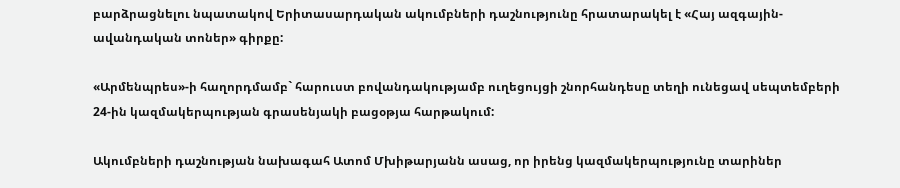բարձրացնելու նպատակով Երիտասարդական ակումբների դաշնությունը հրատարակել է «Հայ ազգային- ավանդական տոներ» գիրքը:

«Արմենպրես»-ի հաղորդմամբ` հարուստ բովանդակությամբ ուղեցույցի շնորհանդեսը տեղի ունեցավ սեպտեմբերի 24-ին կազմակերպության գրասենյակի բացօթյա հարթակում:

Ակումբների դաշնության նախագահ Ատոմ Մխիթարյանն ասաց, որ իրենց կազմակերպությունը տարիներ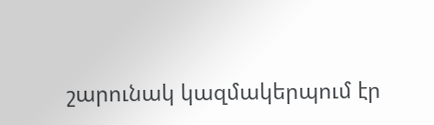շարունակ կազմակերպում էր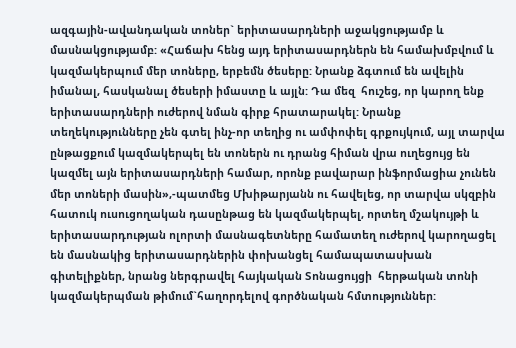ազգային-ավանդական տոներ` երիտասարդների աջակցությամբ և մասնակցությամբ: «Հաճախ հենց այդ երիտասարդներն են համախմբվում և կազմակերպում մեր տոները, երբեմն ծեսերը: Նրանք ձգտում են ավելին իմանալ, հասկանալ ծեսերի իմաստը և այլն: Դա մեզ  հուշեց, որ կարող ենք երիտասարդների ուժերով նման գիրք հրատարակել: Նրանք տեղեկությունները չեն գտել ինչ-որ տեղից ու ամփոփել գրքույկում, այլ տարվա ընթացքում կազմակերպել են տոներն ու դրանց հիման վրա ուղեցույց են կազմել այն երիտասարդների համար, որոնք բավարար ինֆորմացիա չունեն մեր տոների մասին»,-պատմեց Մխիթարյանն ու հավելեց, որ տարվա սկզբին հատուկ ուսուցողական դասընթաց են կազմակերպել, որտեղ մշակույթի և երիտասարդության ոլորտի մասնագետները համատեղ ուժերով կարողացել են մասնակից երիտասարդներին փոխանցել համապատասխան գիտելիքներ, նրանց ներգրավել հայկական Տոնացույցի  հերթական տոնի կազմակերպման թիմում`հաղորդելով գործնական հմտություններ: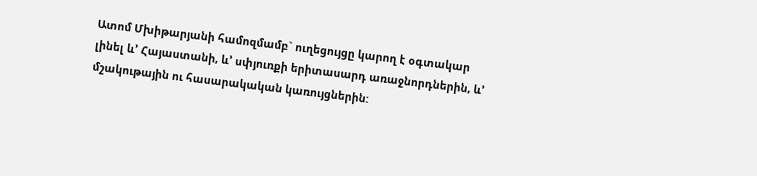Ատոմ Մխիթարյանի համոզմամբ` ուղեցույցը կարող է օգտակար լինել և’ Հայաստանի, և’ սփյուռքի երիտասարդ առաջնորդներին, և’ մշակութային ու հասարակական կառույցներին: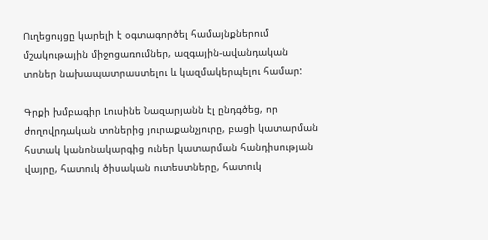Ուղեցույցը կարելի է օգտագործել համայնքներում մշակութային միջոցառումներ, ազգային-ավանդական տոներ նախապատրաստելու և կազմակերպելու համար:

Գրքի խմբագիր Լուսինե Նազարյանն էլ ընդգծեց, որ ժողովրդական տոներից յուրաքանչյուրը, բացի կատարման հստակ կանոնակարգից ուներ կատարման հանդիսության վայրը, հատուկ ծիսական ուտեստները, հատուկ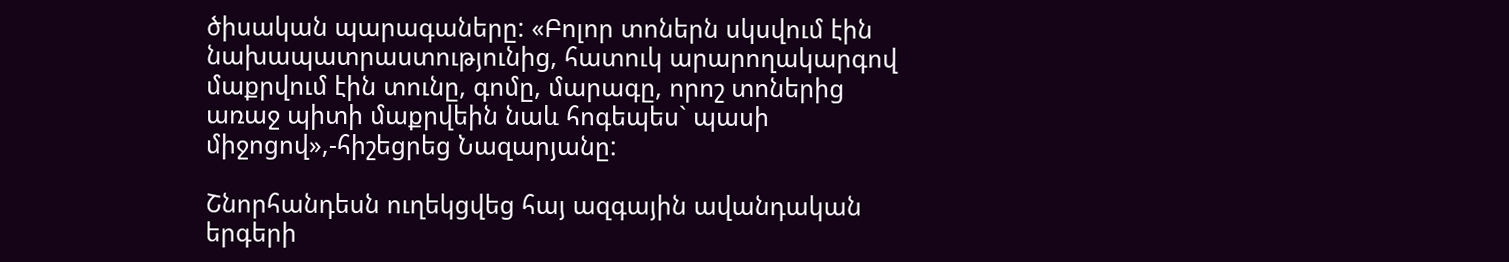ծիսական պարագաները: «Բոլոր տոներն սկսվում էին նախապատրաստությունից, հատուկ արարողակարգով մաքրվում էին տունը, գոմը, մարագը, որոշ տոներից առաջ պիտի մաքրվեին նաև հոգեպես` պասի միջոցով»,-հիշեցրեց Նազարյանը:

Շնորհանդեսն ուղեկցվեց հայ ազգային ավանդական երգերի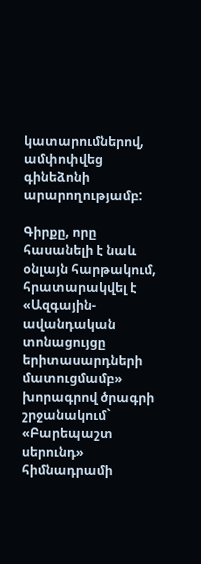կատարումներով, ամփոփվեց գինեձոնի արարողությամբ:

Գիրքը, որը հասանելի է նաև օնլայն հարթակում, հրատարակվել է «Ազգային-ավանդական տոնացույցը երիտասարդների մատուցմամբ» խորագրով ծրագրի շրջանակում` «Բարեպաշտ սերունդ» հիմնադրամի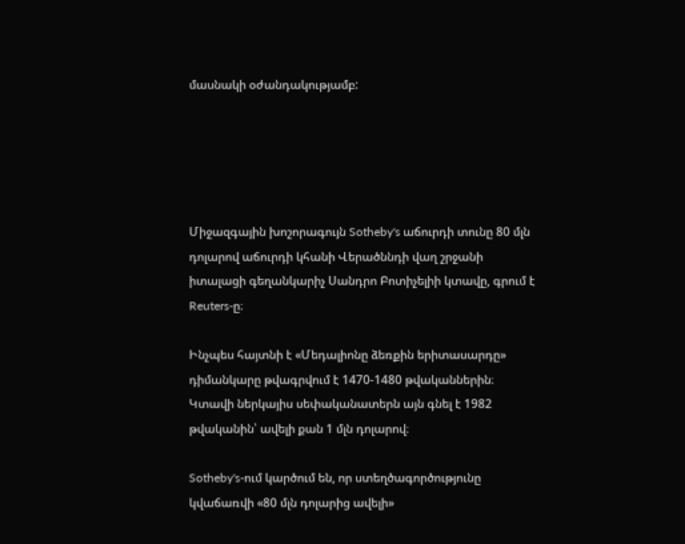մասնակի օժանդակությամբ:





Միջազգային խոշորագույն Sotheby's աճուրդի տունը 80 մլն դոլարով աճուրդի կհանի Վերածննդի վաղ շրջանի իտալացի գեղանկարիչ Սանդրո Բոտիչելիի կտավը, գրում է Reuters-ը։

Ինչպես հայտնի է «Մեդալիոնը ձեռքին երիտասարդը» դիմանկարը թվագրվում է 1470-1480 թվականներին։ Կտավի ներկայիս սեփականատերն այն գնել է 1982 թվականին՝ ավելի քան 1 մլն դոլարով։

Sotheby's-ում կարծում են, որ ստեղծագործությունը կվաճառվի «80 մլն դոլարից ավելի»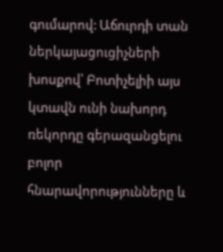գումարով: Աճուրդի տան ներկայացուցիչների խոսքով՝ Բոտիչելիի այս կտավն ունի նախորդ ռեկորդը գերազանցելու բոլոր հնարավորությունները և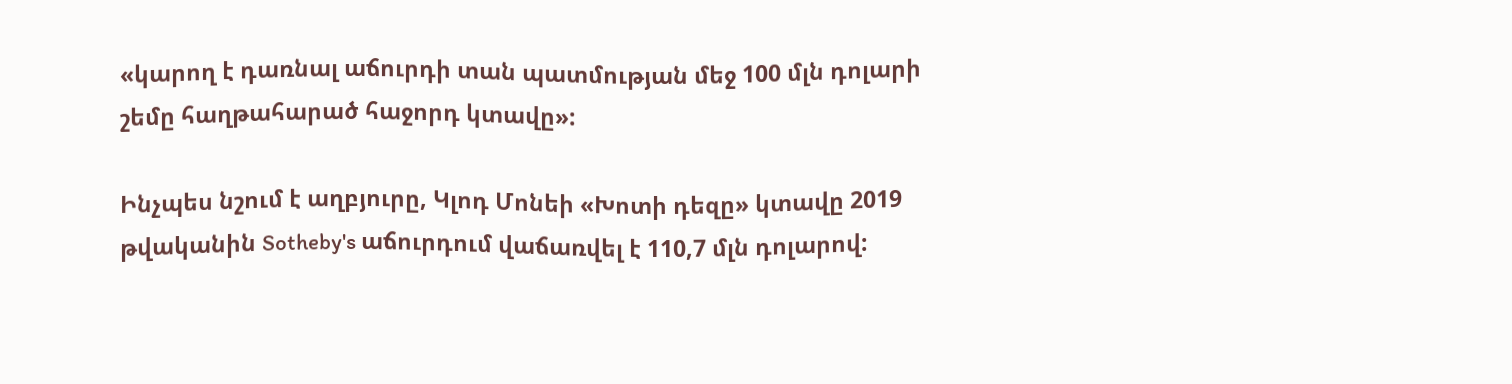«կարող է դառնալ աճուրդի տան պատմության մեջ 100 մլն դոլարի շեմը հաղթահարած հաջորդ կտավը»:

Ինչպես նշում է աղբյուրը, Կլոդ Մոնեի «Խոտի դեզը» կտավը 2019 թվականին Sotheby's աճուրդում վաճառվել է 110,7 մլն դոլարով: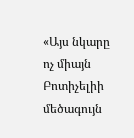«Այս նկարը ոչ միայն Բոտիչելիի մեծագույն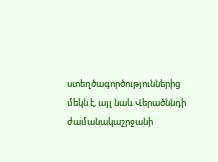ստեղծագործություններից մեկն է, այլ նաև Վերածննդի ժամանակաշրջանի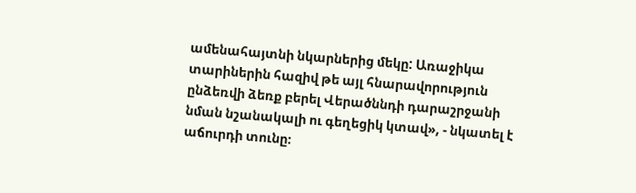ամենահայտնի նկարներից մեկը: Առաջիկա տարիներին հազիվ թե այլ հնարավորություն ընձեռվի ձեռք բերել Վերածննդի դարաշրջանի նման նշանակալի ու գեղեցիկ կտավ», - նկատել է աճուրդի տունը։